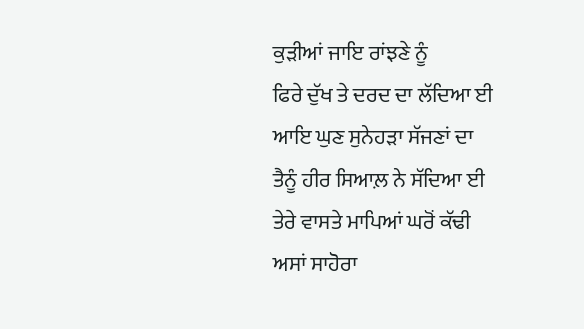ਕੁੜੀਆਂ ਜਾਇ ਰਾਂਝਣੇ ਨੂੰ
ਫਿਰੇ ਦੁੱਖ ਤੇ ਦਰਦ ਦਾ ਲੱਦਿਆ ਈ
ਆਇ ਘੁਣ ਸੁਨੇਹੜਾ ਸੱਜਣਾਂ ਦਾ
ਤੈਨੂੰ ਹੀਰ ਸਿਆਲ਼ ਨੇ ਸੱਦਿਆ ਈ
ਤੇਰੇ ਵਾਸਤੇ ਮਾਪਿਆਂ ਘਰੋਂ ਕੱਢੀ
ਅਸਾਂ ਸਾਹੋਰਾ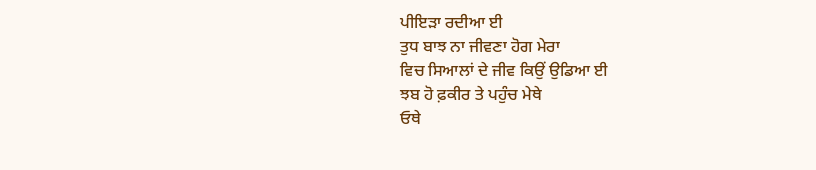ਪੀਇੜਾ ਰਦੀਆ ਈ
ਤੁਧ ਬਾਝ ਨਾ ਜੀਵਣਾ ਹੋਗ ਮੇਰਾ
ਵਿਚ ਸਿਆਲਾਂ ਦੇ ਜੀਵ ਕਿਉਂ ਉਡਿਆ ਈ
ਝਬ ਹੋ ਫ਼ਕੀਰ ਤੇ ਪਹੁੰਚ ਮੇਥੇ
ਓਥੇ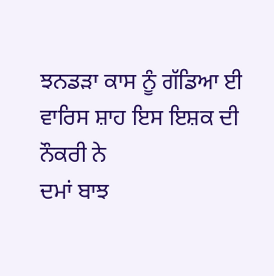ਝਨਡੜਾ ਕਾਸ ਨੂੰ ਗੱਡਿਆ ਈ
ਵਾਰਿਸ ਸ਼ਾਹ ਇਸ ਇਸ਼ਕ ਦੀ ਨੌਕਰੀ ਨੇ
ਦਮਾਂ ਬਾਝ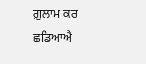ਗ਼ੁਲਾਮ ਕਰ ਛਡਿਆਐ